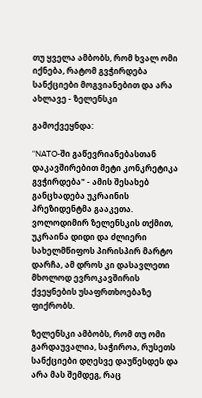თუ ყველა ამბობს, რომ ხვალ ომი იქნება, რატომ გვჭირდება სანქციები მოგვიანებით და არა ახლავე - ზელენსკი

გამოქვეყნდა:

"NATO-ში გაწევრიანებასთან დაკავშირებით მეტი კონკრეტიკა გვჭირდება" - ამის შესახებ განცხადება უკრაინის პრეზიდენტმა გააკეთა. ვოლოდიმირ ზელენსკის თქმით, უკრაინა დიდი და ძლიერი სახელმწიფოს პირისპირ მარტო დარჩა, ამ დროს კი დასავლეთი მხოლოდ ევროკავშირის ქვეყნების უსაფრთხოებაზე ფიქრობს.

ზელენსკი ამბობს, რომ თუ ომი გარდაუვალია, საჭიროა, რუსეთს სანქციები დღესვე დაუწესდეს და არა მას შემდეგ, რაც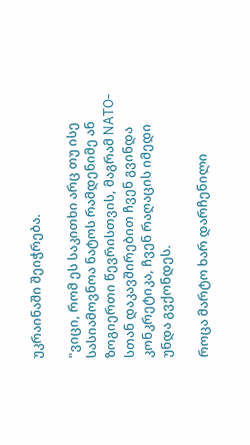უკრაინაში შეიჭრება.

"ვიცი, რომ ეს საკითხი არც თუ ისე სასიამოვნოა ნატოს რამდენიმე ან ზოგიერთი წევრისთვის, მაგრამ NATO-სთან დაკავშირებით ჩვენ გვინდა კონკრეტიკა, ჩვენ რაღაცის იმედი უნდა გვქონდეს.

როცა მარტო ხარ დარჩენილი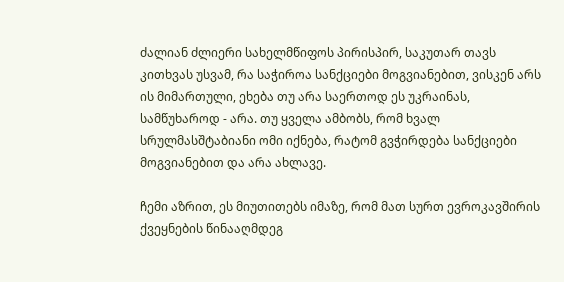ძალიან ძლიერი სახელმწიფოს პირისპირ, საკუთარ თავს კითხვას უსვამ, რა საჭიროა სანქციები მოგვიანებით, ვისკენ არს ის მიმართული, ეხება თუ არა საერთოდ ეს უკრაინას, სამწუხაროდ - არა. თუ ყველა ამბობს, რომ ხვალ სრულმასშტაბიანი ომი იქნება, რატომ გვჭირდება სანქციები მოგვიანებით და არა ახლავე.

ჩემი აზრით, ეს მიუთითებს იმაზე, რომ მათ სურთ ევროკავშირის ქვეყნების წინააღმდეგ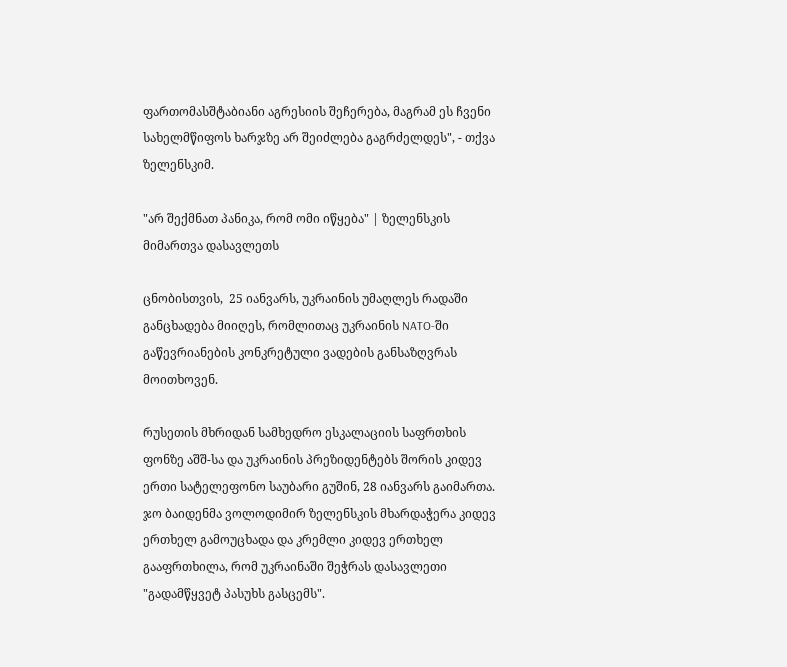ფართომასშტაბიანი აგრესიის შეჩერება, მაგრამ ეს ჩვენი სახელმწიფოს ხარჯზე არ შეიძლება გაგრძელდეს", - თქვა ზელენსკიმ.

"არ შექმნათ პანიკა, რომ ომი იწყება" | ზელენსკის მიმართვა დასავლეთს

ცნობისთვის,  25 იანვარს, უკრაინის უმაღლეს რადაში განცხადება მიიღეს, რომლითაც უკრაინის NATO-ში გაწევრიანების კონკრეტული ვადების განსაზღვრას მოითხოვენ.

რუსეთის მხრიდან სამხედრო ესკალაციის საფრთხის ფონზე აშშ-სა და უკრაინის პრეზიდენტებს შორის კიდევ ერთი სატელეფონო საუბარი გუშინ, 28 იანვარს გაიმართა. ჯო ბაიდენმა ვოლოდიმირ ზელენსკის მხარდაჭერა კიდევ ერთხელ გამოუცხადა და კრემლი კიდევ ერთხელ გააფრთხილა, რომ უკრაინაში შეჭრას დასავლეთი "გადამწყვეტ პასუხს გასცემს".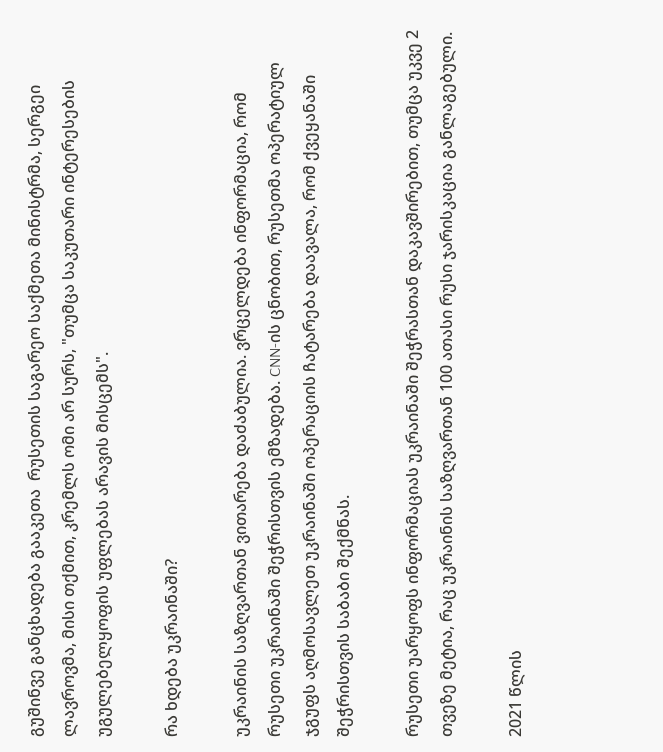გუშინვე განცხადება გააკეთა  რუსეთის საგარეო საქმეთა მინისტრმა, სერგეი ლავროვმა, მისი თქმით, კრემლს ომი არ სურს, "თუმცა საკუთარი ინტერესების უგულებელყოფის უფლებას არავის მისცემს".

რა ხდება უკრაინაში?

უკრაინის საზღვართან ვითარება დაძაბულია. ვრცელდება ინფორმაცია, რომ რუსეთი უკრაინაში შეჭრისთვის ემზადება. CNN-ის ცნობით, რუსეთმა ოპერატიულ ჯგუფს აღმოსავლეთ უკრაინაში ოპერაციის ჩატარება დაავალა, რომ ქვეყანაში შეჭრისთვის საბაბი შექმნას.

რუსეთი უარყოფს ინფორმაციას უკრაინაში შეჭრასთან დაკავშირებით, თუმცა უკვე 2 თვეზე მეტია, რაც უკრაინის საზღვართან 100 ათასი რუსი ჯარისკაცია განლაგებული.

2021 წლის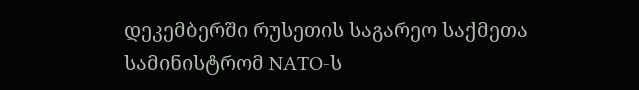დეკემბერში რუსეთის საგარეო საქმეთა სამინისტრომ NATO-ს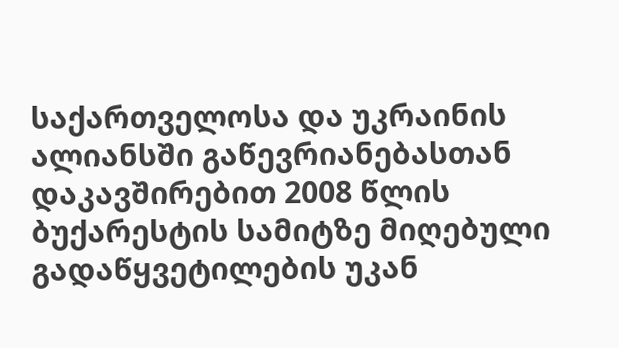საქართველოსა და უკრაინის ალიანსში გაწევრიანებასთან დაკავშირებით 2008 წლის ბუქარესტის სამიტზე მიღებული გადაწყვეტილების უკან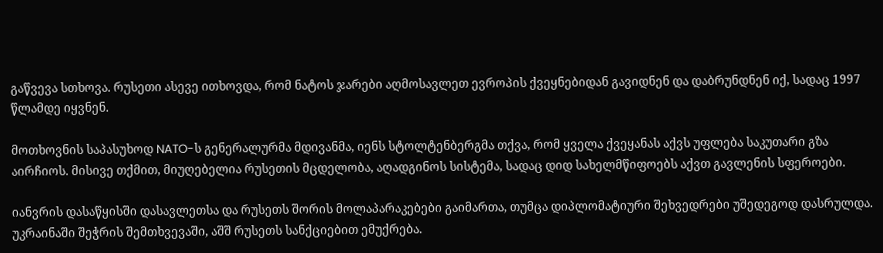გაწვევა სთხოვა. რუსეთი ასევე ითხოვდა, რომ ნატოს ჯარები აღმოსავლეთ ევროპის ქვეყნებიდან გავიდნენ და დაბრუნდნენ იქ, სადაც 1997 წლამდე იყვნენ.

მოთხოვნის საპასუხოდ NATO-ს გენერალურმა მდივანმა, იენს სტოლტენბერგმა თქვა, რომ ყველა ქვეყანას აქვს უფლება საკუთარი გზა აირჩიოს. მისივე თქმით, მიუღებელია რუსეთის მცდელობა, აღადგინოს სისტემა, სადაც დიდ სახელმწიფოებს აქვთ გავლენის სფეროები.

იანვრის დასაწყისში დასავლეთსა და რუსეთს შორის მოლაპარაკებები გაიმართა, თუმცა დიპლომატიური შეხვედრები უშედეგოდ დასრულდა. უკრაინაში შეჭრის შემთხვევაში, აშშ რუსეთს სანქციებით ემუქრება.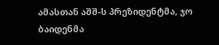ამასთან აშშ-ს პრეზიდენტმა, ჯო ბაიდენმა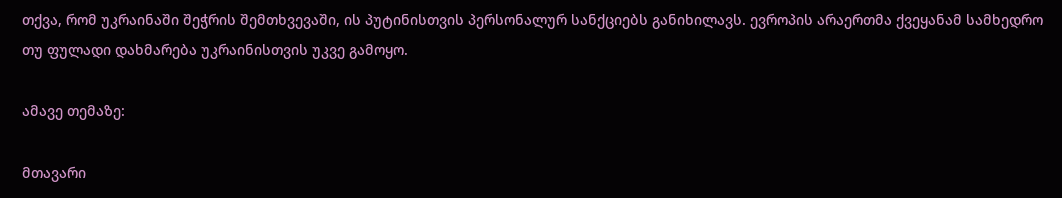თქვა, რომ უკრაინაში შეჭრის შემთხვევაში, ის პუტინისთვის პერსონალურ სანქციებს განიხილავს. ევროპის არაერთმა ქვეყანამ სამხედრო თუ ფულადი დახმარება უკრაინისთვის უკვე გამოყო.

ამავე თემაზე:

მთავარი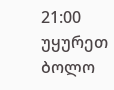21:00
უყურეთ ბოლო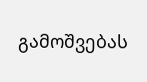გამოშვებას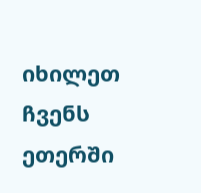იხილეთ ჩვენს ეთერში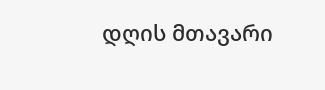დღის მთავარი